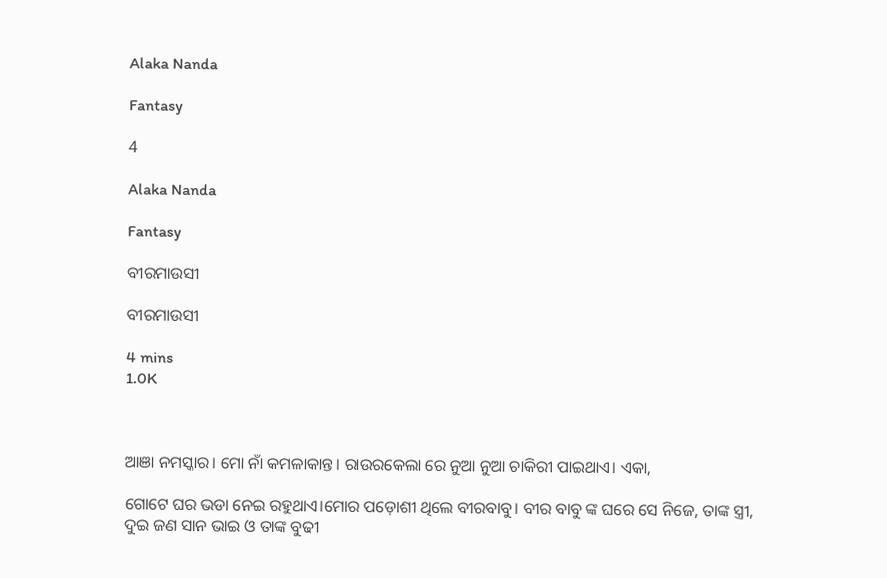Alaka Nanda

Fantasy

4

Alaka Nanda

Fantasy

ବୀରମାଉସୀ

ବୀରମାଉସୀ

4 mins
1.0K



ଆଞା ନମସ୍କାର। ମୋ ନାଁ କମଳାକାନ୍ତ। ରାଉରକେଲା ରେ ନୁଆ ନୁଆ ଚାକିରୀ ପାଇଥାଏ। ଏକା,

ଗୋଟେ ଘର ଭଡା ନେଇ ରହୁଥାଏ।ମୋର ପଡ଼ୋଶୀ ଥିଲେ ବୀରବାବୁ। ବୀର ବାବୁ ଙ୍କ ଘରେ ସେ ନିଜେ, ତାଙ୍କ ସ୍ତ୍ରୀ, ଦୁଇ ଜଣ ସାନ ଭାଇ ଓ ତାଙ୍କ ବୁଢୀ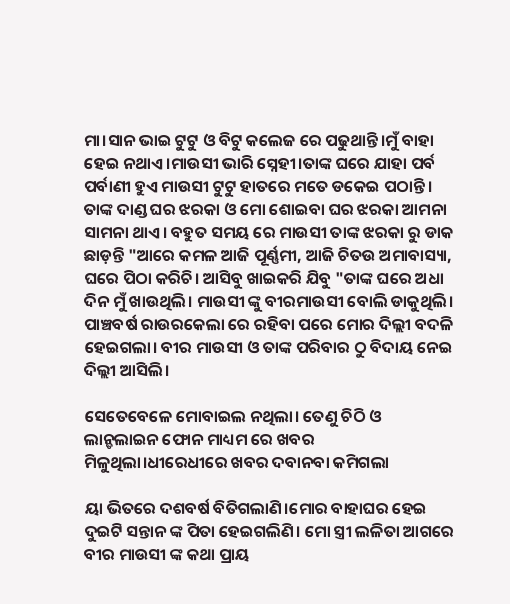ମା।ସାନ ଭାଇ ଟୁଟୁ ଓ ବିଟୁ କଲେଜ ରେ ପଢୁଥାନ୍ତି।ମୁଁ ବାହା ହେଇ ନଥାଏ।ମାଉସୀ ଭାରି ସ୍ନେହୀ।ତାଙ୍କ ଘରେ ଯାହା ପର୍ବ ପର୍ବାଣୀ ହୁଏ ମାଉସୀ ଟୁଟୁ ହାତରେ ମତେ ଡକେଇ ପଠାନ୍ତି । ତାଙ୍କ ଦାଣ୍ଡ ଘର ଝରକା ଓ ମୋ ଶୋଇବା ଘର ଝରକା ଆମନା ସାମନା ଥାଏ। ବହୁତ ସମୟ ରେ ମାଉସୀ ତାଙ୍କ ଝରକା ରୁ ଡାକ ଛାଡ଼ନ୍ତି "ଆରେ କମଳ ଆଜି ପୂର୍ଣ୍ଣମୀ, ଆଜି ଚିତଉ ଅମାବାସ୍ୟା, ଘରେ ପିଠା କରିଚି। ଆସିବୁ ଖାଇକରି ଯିବୁ "ତାଙ୍କ ଘରେ ଅଧା ଦିନ ମୁଁ ଖାଉଥିଲି। ମାଉସୀ ଙ୍କୁ ବୀରମାଉସୀ ବୋଲି ଡାକୁଥିଲି। ପାଞ୍ଚବର୍ଷ ରାଉରକେଲା ରେ ରହିବା ପରେ ମୋର ଦିଲ୍ଲୀ ବଦଳି ହେଇଗଲା। ବୀର ମାଉସୀ ଓ ତାଙ୍କ ପରିବାର ଠୁ ବିଦାୟ ନେଇ ଦିଲ୍ଲୀ ଆସିଲି।

ସେତେବେଳେ ମୋବାଇଲ ନଥିଲା। ତେଣୁ ଚିଠି ଓ ଲାନ୍ଡଲାଇନ ଫୋନ ମାଧ୍ୟମ ରେ ଖବର ମିଳୁଥିଲା।ଧୀରେଧୀରେ ଖବର ଦବାନବା କମିଗଲା

ୟା ଭିତରେ ଦଶବର୍ଷ ବିତିଗଲାଣି।ମୋର ବାହାଘର ହେଇ ଦୁଇଟି ସନ୍ତାନ ଙ୍କ ପିତା ହେଇଗଲିଣି। ମୋ ସ୍ତ୍ରୀ ଲଳିତା ଆଗରେ ବୀର ମାଉସୀ ଙ୍କ କଥା ପ୍ରାୟ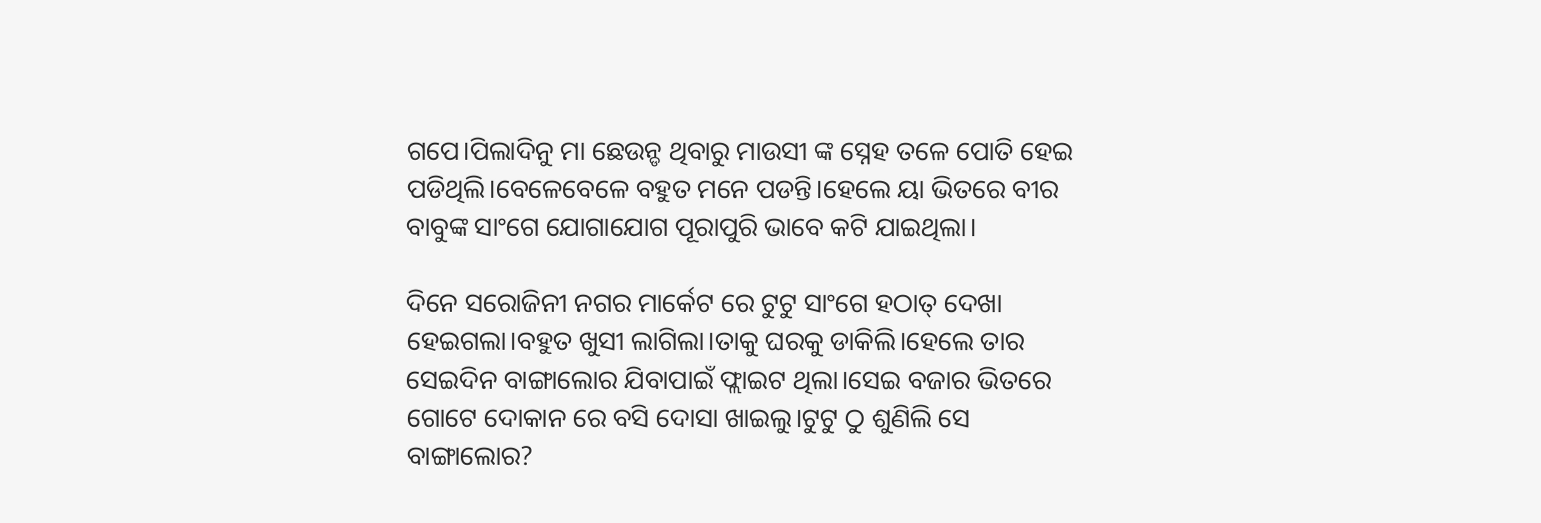ଗପେ।ପିଲାଦିନୁ ମା ଛେଉନ୍ଡ ଥିବାରୁ ମାଉସୀ ଙ୍କ ସ୍ନେହ ତଳେ ପୋତି ହେଇ ପଡିଥିଲି।ବେଳେବେଳେ ବହୁତ ମନେ ପଡନ୍ତି।ହେଲେ ୟା ଭିତରେ ବୀର ବାବୁଙ୍କ ସାଂଗେ ଯୋଗାଯୋଗ ପୂରାପୁରି ଭାବେ କଟି ଯାଇଥିଲା।

ଦିନେ ସରୋଜିନୀ ନଗର ମାର୍କେଟ ରେ ଟୁଟୁ ସାଂଗେ ହଠାତ୍ ଦେଖା ହେଇଗଲା।ବହୁତ ଖୁସୀ ଲାଗିଲା।ତାକୁ ଘରକୁ ଡାକିଲି।ହେଲେ ତାର ସେଇଦିନ ବାଙ୍ଗାଲୋର ଯିବାପାଇଁ ଫ୍ଲାଇଟ ଥିଲା।ସେଇ ବଜାର ଭିତରେ ଗୋଟେ ଦୋକାନ ରେ ବସି ଦୋସା ଖାଇଲୁ।ଟୁଟୁ ଠୁ ଶୁଣିଲି ସେ ବାଙ୍ଗାଲୋର?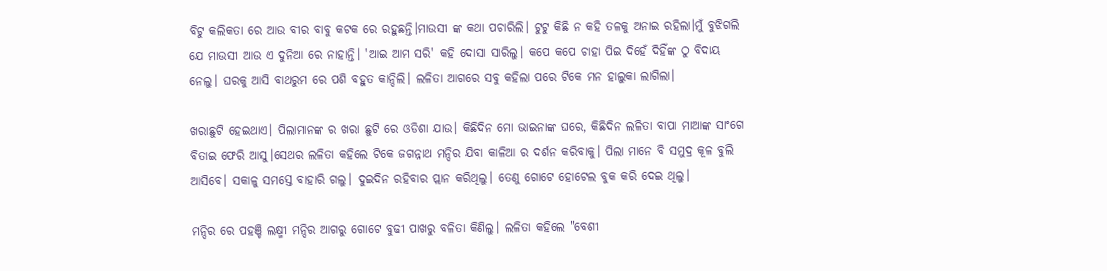ବିଟୁ କଲିକତା ରେ ଆଉ ବୀର ବାବୁ କଟକ ରେ ରହୁଛନ୍ତି।ମାଉସୀ ଙ୍କ କଥା ପଚାରିଲି। ଟୁଟୁ କିଛି ନ କହି ତଳକୁ ଅନାଇ ରହିଲା।ମୁଁ ବୁଝିଗଲି ଯେ ମାଉସୀ ଆଉ ଏ ଦୁନିଆ ରେ ନାହାନ୍ତି। 'ଆଇ ଆମ ସରି' କହି ଦୋସା ସାରିଲୁ। କପେ କପେ ଚାହା ପିଇ ଦିହେଁ ଦିହିଁଙ୍କ ଠୁ ବିଦାୟ ନେଲୁ। ଘରକୁ ଆସି ବାଥରୁମ ରେ ପଶି ବହୁତ କାନ୍ଦିଲି। ଲଳିତା ଆଗରେ ସବୁ କହିଲା ପରେ ଟିକେ ମନ ହାଲୁକା ଲାଗିଲା।

ଖରାଛୁଟି ହେଇଥାଏ। ପିଲାମାନଙ୍କ ର ଖରା ଛୁଟି ରେ ଓଡିଶା ଯାଉ। କିଛିଦିନ ମୋ ଭାଇନାଙ୍କ ଘରେ, କିଛିଦିନ ଲଳିତା ବାପା ମାଆଙ୍କ ସାଂଗେ ବିତାଇ ଫେରି ଆସୁ।ସେଥର ଲଳିତା କହିଲେ ଟିକେ ଜଗନ୍ନାଥ ମନ୍ଦିର ଯିବା କାଳିଆ ର ଦର୍ଶନ କରିବାକୁ। ପିଲା ମାନେ ବି ସମୁଦ୍ର କୂଳ ବୁଲି ଆସିବେ। ସକାଳୁ ସମସ୍ତେ ବାହାରି ଗଲୁ। ଦୁଇଦିନ ରହିବାର ପ୍ଲାନ କରିଥିଲୁ। ତେଣୁ ଗୋଟେ ହୋଟେଲ ବୁକ କରି ଦେଇ ଥିଲୁ।

ମନ୍ଦିର ରେ ପହଞ୍ଚି ଲକ୍ଷ୍ମୀ ମନ୍ଦିର ଆଗରୁ ଗୋଟେ ବୁଢୀ ପାଖରୁ ବଳିତା କିଣିଲୁ। ଲଳିତା କହିଲେ "ବେଶୀ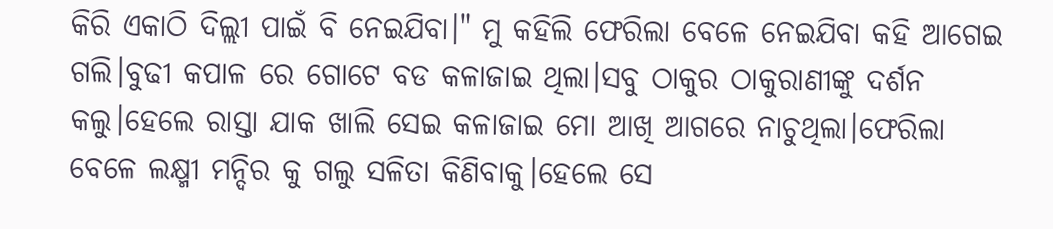କିରି ଏକାଠି ଦିଲ୍ଲୀ ପାଇଁ ବି ନେଇଯିବା।" ମୁ କହିଲି ଫେରିଲା ବେଳେ ନେଇଯିବା କହି ଆଗେଇ ଗଲି।ବୁଢୀ କପାଳ ରେ ଗୋଟେ ବଡ କଳାଜାଇ ଥିଲା।ସବୁ ଠାକୁର ଠାକୁରାଣୀଙ୍କୁ ଦର୍ଶନ କଲୁ।ହେଲେ ରାସ୍ତା ଯାକ ଖାଲି ସେଇ କଳାଜାଇ ମୋ ଆଖି ଆଗରେ ନାଚୁଥିଲା।ଫେରିଲା ବେଳେ ଲକ୍ଷ୍ମୀ ମନ୍ଦିର କୁ ଗଲୁ ସଳିତା କିଣିବାକୁ।ହେଲେ ସେ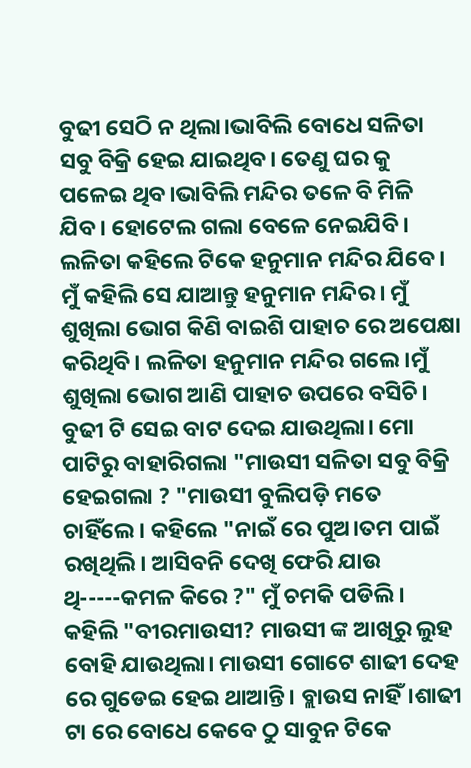ବୁଢୀ ସେଠି ନ ଥିଲା।ଭାବିଲି ବୋଧେ ସଳିତା ସବୁ ବିକ୍ରି ହେଇ ଯାଇଥିବ। ତେଣୁ ଘର କୁ ପଳେଇ ଥିବ।ଭାବିଲି ମନ୍ଦିର ତଳେ ବି ମିଳି ଯିବ। ହୋଟେଲ ଗଲା ବେଳେ ନେଇଯିବି। ଲଳିତା କହିଲେ ଟିକେ ହନୁମାନ ମନ୍ଦିର ଯିବେ। ମୁଁ କହିଲି ସେ ଯାଆନ୍ତୁ ହନୁମାନ ମନ୍ଦିର। ମୁଁ ଶୁଖିଲା ଭୋଗ କିଣି ବାଇଶି ପାହାଚ ରେ ଅପେକ୍ଷା କରିଥିବି। ଲଳିତା ହନୁମାନ ମନ୍ଦିର ଗଲେ।ମୁଁ ଶୁଖିଲା ଭୋଗ ଆଣି ପାହାଚ ଉପରେ ବସିଚି। ବୁଢୀ ଟି ସେଇ ବାଟ ଦେଇ ଯାଉଥିଲା। ମୋ ପାଟିରୁ ବାହାରିଗଲା "ମାଉସୀ ସଳିତା ସବୁ ବିକ୍ରି ହେଇଗଲା ? "ମାଉସୀ ବୁଲିପଡ଼ି ମତେ ଚାହିଁଲେ। କହିଲେ "ନାଇଁ ରେ ପୁଅ।ତମ ପାଇଁ ରଖିଥିଲି। ଆସିବନି ଦେଖି ଫେରି ଯାଉ ଥି-----କମଳ କିରେ ?" ମୁଁ ଚମକି ପଡିଲି। କହିଲି "ବୀରମାଉସୀ? ମାଉସୀ ଙ୍କ ଆଖିରୁ ଲୁହ ବୋହି ଯାଉଥିଲା। ମାଉସୀ ଗୋଟେ ଶାଢୀ ଦେହ ରେ ଗୁଡେଇ ହେଇ ଥାଆନ୍ତି। ବ୍ଲାଉସ ନାହିଁ।ଶାଢୀ ଟା ରେ ବୋଧେ କେବେ ଠୁ ସାବୁନ ଟିକେ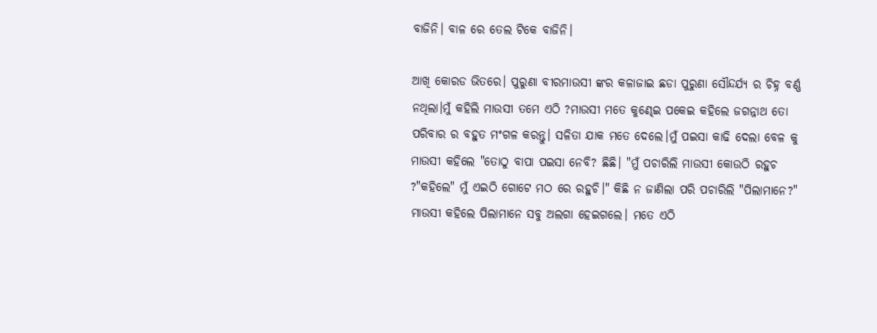ବାଜିନି। ବାଳ ରେ ତେଲ ଟିକେ ବାଜିନି।

ଆଖି କୋରଡ ଭିତରେ। ପୁରୁଣା ବୀରମାଉସୀ ଙ୍କର କଳାଜାଇ ଛଡା ପୁରୁଣା ସୌନ୍ଦର୍ଯ୍ୟ ର ଚିହ୍ନ ବର୍ଣ୍ଣ ନଥିଲା।ମୁଁ କହିଲି ମାଉସୀ ତମେ ଏଠି ?ମାଉସୀ ମତେ କୁଣ୍ଢେଇ ପକେଇ କହିଲେ ଜଗନ୍ନାଥ ତୋ ପରିବାର ର ବହୁତ ମଂଗଳ କରନ୍ତୁ। ସଳିତା ଯାକ ମତେ ଦେଲେ।ମୁଁ ପଇସା କାଢି ଦେଲା ବେଳ କୁ ମାଉସୀ କହିଲେ "ତୋଠୁ ବାପା ପଇସା ନେବି? ଛିଛି। "ମୁଁ ପଚାରିଲି ମାଉସୀ କୋଉଠି ରହୁଚ ?"କହିଲେ" ମୁଁ ଏଇଠି ଗୋଟେ ମଠ ରେ ରହୁଚି।" କିଛି ନ ଜାଣିଲା ପରି ପଚାରିଲି "ପିଲାମାନେ?" ମାଉସୀ କହିଲେ ପିଲାମାନେ ସବୁ ଅଲଗା ହେଇଗଲେ। ମତେ ଏଠି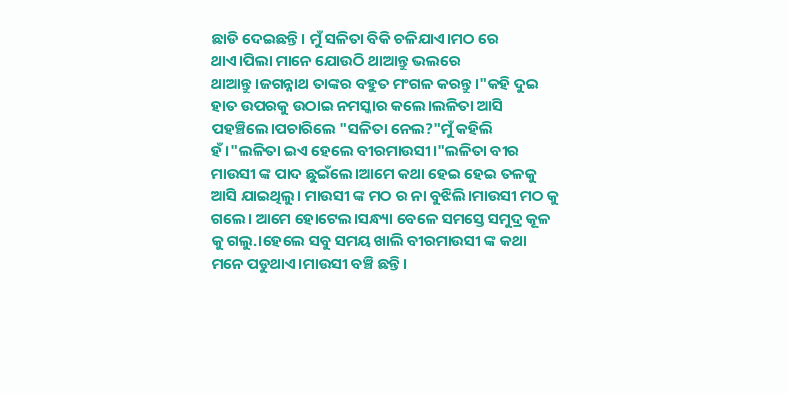ଛାଡି ଦେଇଛନ୍ତି। ମୁଁ ସଳିତା ବିକି ଚଳିଯାଏ।ମଠ ରେ ଥାଏ।ପିଲା ମାନେ ଯୋଉଠି ଥାଆନ୍ତୁ ଭଲରେ ଥାଆନ୍ତୁ।ଜଗନ୍ନାଥ ତାଙ୍କର ବହୁତ ମଂଗଳ କରନ୍ତୁ।"କହି ଦୁଇ ହାତ ଉପରକୁ ଉଠାଇ ନମସ୍କାର କଲେ।ଲଳିତା ଆସି ପହଞ୍ଚିଲେ।ପଚାରିଲେ "ସଳିତା ନେଲ?"ମୁଁ କହିଲି ହଁ।"ଲଳିତା ଇଏ ହେଲେ ବୀରମାଉସୀ।"ଲଳିତା ବୀର ମାଉସୀ ଙ୍କ ପାଦ ଛୁଇଁଲେ।ଆମେ କଥା ହେଇ ହେଇ ତଳକୁ ଆସି ଯାଇଥିଲୁ। ମାଉସୀ ଙ୍କ ମଠ ର ନା ବୁଝିଲି।ମାଉସୀ ମଠ କୁ ଗଲେ। ଆମେ ହୋଟେଲ।ସନ୍ଧ୍ୟା ବେଳେ ସମସ୍ତେ ସମୁଦ୍ର କୂଳ କୁ ଗଲୁ.।ହେଲେ ସବୁ ସମୟ ଖାଲି ବୀରମାଉସୀ ଙ୍କ କଥା ମନେ ପଡୁଥାଏ।ମାଉସୀ ବଞ୍ଚି ଛନ୍ତି।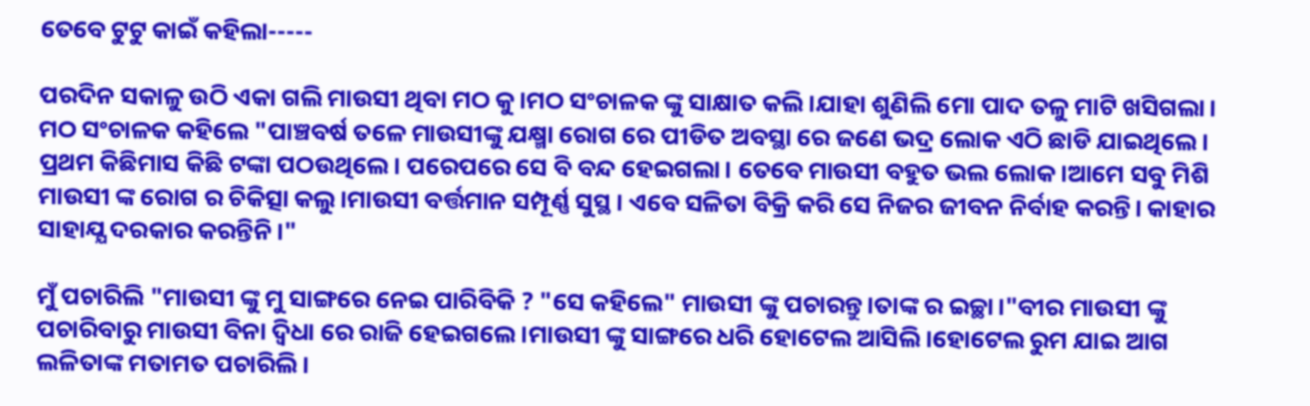ତେବେ ଟୁଟୁ କାଇଁ କହିଲା-----

ପରଦିନ ସକାଳୁ ଉଠି ଏକା ଗଲି ମାଉସୀ ଥିବା ମଠ କୁ।ମଠ ସଂଚାଳକ ଙ୍କୁ ସାକ୍ଷାତ କଲି।ଯାହା ଶୁଣିଲି ମୋ ପାଦ ତଳୁ ମାଟି ଖସିଗଲା। ମଠ ସଂଚାଳକ କହିଲେ "ପାଞ୍ଚବର୍ଷ ତଳେ ମାଉସୀଙ୍କୁ ଯକ୍ଷ୍ମା ରୋଗ ରେ ପୀଡିତ ଅବସ୍ଥା ରେ ଜଣେ ଭଦ୍ର ଲୋକ ଏଠି ଛାଡି ଯାଇଥିଲେ। ପ୍ରଥମ କିଛିମାସ କିଛି ଟଙ୍କା ପଠଉଥିଲେ। ପରେପରେ ସେ ବି ବନ୍ଦ ହେଇଗଲା। ତେବେ ମାଉସୀ ବହୁତ ଭଲ ଲୋକ।ଆମେ ସବୁ ମିଶି ମାଉସୀ ଙ୍କ ରୋଗ ର ଚିକିତ୍ସା କଲୁ।ମାଉସୀ ବର୍ତ୍ତମାନ ସମ୍ପୂର୍ଣ୍ଣ ସୁସ୍ଥ। ଏବେ ସଳିତା ବିକ୍ରି କରି ସେ ନିଜର ଜୀବନ ନିର୍ବାହ କରନ୍ତି। କାହାର ସାହାଯ୍ଯ ଦରକାର କରନ୍ତିନି।"

ମୁଁ ପଚାରିଲି "ମାଉସୀ ଙ୍କୁ ମୁ ସାଙ୍ଗରେ ନେଇ ପାରିବିକି ? "ସେ କହିଲେ" ମାଉସୀ ଙ୍କୁ ପଚାରନ୍ତୁ।ତାଙ୍କ ର ଇଚ୍ଛା।"ବୀର ମାଉସୀ ଙ୍କୁ ପଚାରିବାରୁ ମାଉସୀ ବିନା ଦ୍ୱିଧା ରେ ରାଜି ହେଇଗଲେ।ମାଉସୀ ଙ୍କୁ ସାଙ୍ଗରେ ଧରି ହୋଟେଲ ଆସିଲି।ହୋଟେଲ ରୁମ ଯାଇ ଆଗ ଲଳିତାଙ୍କ ମତାମତ ପଚାରିଲି।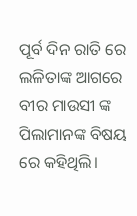ପୂର୍ବ ଦିନ ରାତି ରେ ଲଳିତାଙ୍କ ଆଗରେ ବୀର ମାଉସୀ ଙ୍କ ପିଲାମାନଙ୍କ ବିଷୟ ରେ କହିଥିଲି।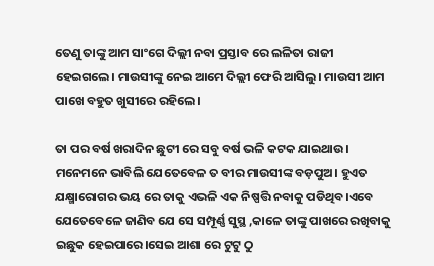ତେଣୁ ତାଙ୍କୁ ଆମ ସାଂଗେ ଦିଲ୍ଲୀ ନବା ପ୍ରସ୍ତାବ ରେ ଲଳିତା ରାଜୀ ହେଇଗଲେ। ମାଉସୀଙ୍କୁ ନେଇ ଆମେ ଦିଲ୍ଲୀ ଫେରି ଆସିଲୁ। ମାଉସୀ ଆମ ପାଖେ ବହୁତ ଖୁସୀରେ ରହିଲେ।

ତା ପର ବର୍ଷ ଖରାଦିନ ଛୁଟୀ ରେ ସବୁ ବର୍ଷ ଭଳି କଟକ ଯାଇଥାଉ। ମନେମନେ ଭାବିଲି ଯେତେବେଳ ତ ବୀର ମାଉସୀଙ୍କ ବଡ଼ପୁଅ। ହୁଏତ ଯକ୍ଷ୍ମାରୋଗର ଭୟ ରେ ତାକୁ ଏଭଳି ଏକ ନିଷ୍ପତ୍ତି ନବାକୁ ପଡିଥିବ।ଏବେ ଯେତେବେଳେ ଜାଣିବ ଯେ ସେ ସମ୍ପୂର୍ଣ୍ଣ ସୁସ୍ଥ ,କାଳେ ତାଙ୍କୁ ପାଖରେ ରଖିବାକୁ ଇଛୁକ ହେଇପାରେ।ସେଇ ଆଶା ରେ ଟୁଟୁ ଠୁ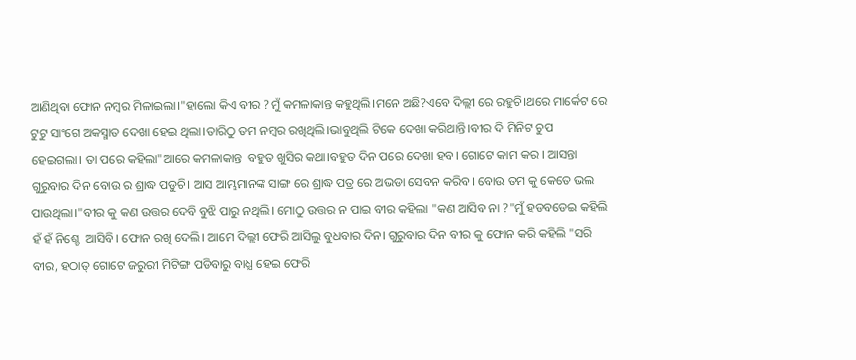ଆଣିଥିବା ଫୋନ ନମ୍ବର ମିଳାଇଲା।"ହାଲୋ କିଏ ବୀର ?ମୁଁ କମଳାକାନ୍ତ କହୁଥିଲି।ମନେ ଅଛି?ଏବେ ଦିଲ୍ଲୀ ରେ ରହୁଚି।ଥରେ ମାର୍କେଟ ରେ ଟୁଟୁ ସାଂଗେ ଅକସ୍ମାତ ଦେଖା ହେଇ ଥିଲା।ତାରିଠୁ ତମ ନମ୍ବର ରଖିଥିଲି।ଭାବୁଥିଲି ଟିକେ ଦେଖା କରିଥାନ୍ତି।ବୀର ଦି ମିନିଟ ଚୁପ ହେଇଗଲା। ତା ପରେ କହିଲା"ଆରେ କମଳାକାନ୍ତ  ବହୁତ ଖୁସିର କଥା।ବହୁତ ଦିନ ପରେ ଦେଖା ହବ। ଗୋଟେ କାମ କର । ଆସନ୍ତା ଗୁରୁବାର ଦିନ ବୋଉ ର ଶ୍ରାଦ୍ଧ ପଡୁଚି। ଆସ ଆମ୍ଭମାନଙ୍କ ସାଙ୍ଗ ରେ ଶ୍ରାଦ୍ଧ ପତ୍ର ରେ ଅଭଡା ସେବନ କରିବ। ବୋଉ ତମ କୁ କେତେ ଭଲ ପାଉଥିଲା।"ବୀର କୁ କଣ ଉତ୍ତର ଦେବି ବୁଝି ପାରୁ ନଥିଲି। ମୋଠୁ ଉତ୍ତର ନ ପାଇ ବୀର କହିଲା "କଣ ଆସିବ ନା ?"ମୁଁ ହଡବଡେଇ କହିଲି ହଁ ହଁ ନିଶ୍ଚେ  ଆସିବି। ଫୋନ ରଖି ଦେଲି। ଆମେ ଦିଲ୍ଲୀ ଫେରି ଆସିଲୁ ବୁଧବାର ଦିନ। ଗୁରୁବାର ଦିନ ବୀର କୁ ଫୋନ କରି କହିଲି "ସରି ବୀର, ହଠାତ୍ ଗୋଟେ ଜରୁରୀ ମିଟିଙ୍ଗ ପଡିବାରୁ ବାଧ୍ଯ ହେଇ ଫେରି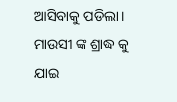ଆସିବାକୁ ପଡିଲା। ମାଉସୀ ଙ୍କ ଶ୍ରାଦ୍ଧ କୁ ଯାଇ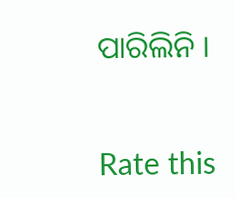ପାରିଲିନି ।


Rate this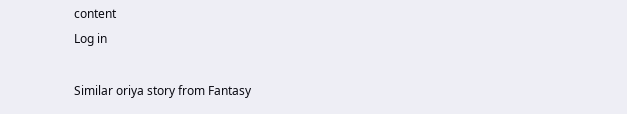content
Log in

Similar oriya story from Fantasy